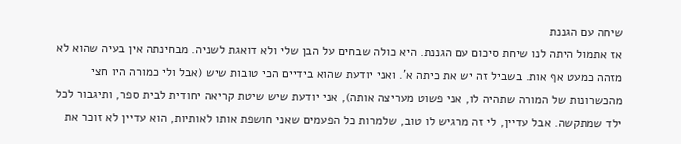שיחה עם הגננת
אז אתמול היתה לנו שיחת סיכום עם הגננת. היא כולה שבחים על הבן שלי ולא דואגת לשניה. מבחינתה אין בעיה שהוא לא מזהה כמעט אף אות. בשביל זה יש את כיתה א'. ואני יודעת שהוא בידיים הכי טובות שיש (אבל ולי כמורה היו חצי מהכשרונות של המורה שתהיה לו, אני פשוט מעריצה אותה), אני יודעת שיש שיטת קריאה יחודית לבית ספר, ותיגבור לכל ילד שמתקשה. אבל עדיין, לי זה מרגיש לו טוב, שלמרות כל הפעמים שאני חושפת אותו לאותיות, הוא עדיין לא זוכר את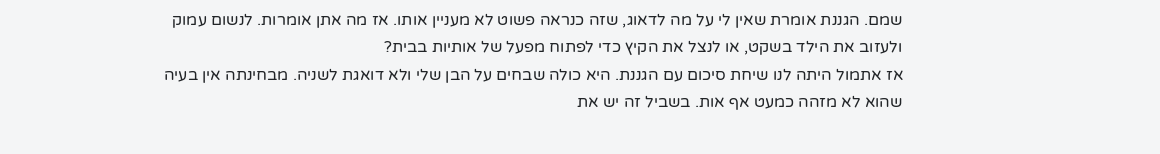שמם. הגננת אומרת שאין לי על מה לדאוג, שזה כנראה פשוט לא מעניין אותו. אז מה אתן אומרות. לנשום עמוק ולעזוב את הילד בשקט, או לנצל את הקיץ כדי לפתוח מפעל של אותיות בבית?
אז אתמול היתה לנו שיחת סיכום עם הגננת. היא כולה שבחים על הבן שלי ולא דואגת לשניה. מבחינתה אין בעיה שהוא לא מזהה כמעט אף אות. בשביל זה יש את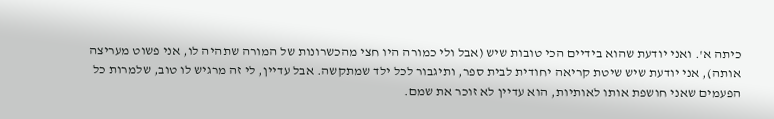כיתה א'. ואני יודעת שהוא בידיים הכי טובות שיש (אבל ולי כמורה היו חצי מהכשרונות של המורה שתהיה לו, אני פשוט מעריצה אותה), אני יודעת שיש שיטת קריאה יחודית לבית ספר, ותיגבור לכל ילד שמתקשה. אבל עדיין, לי זה מרגיש לו טוב, שלמרות כל הפעמים שאני חושפת אותו לאותיות, הוא עדיין לא זוכר את שמם.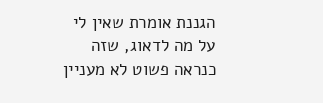הגננת אומרת שאין לי על מה לדאוג, שזה כנראה פשוט לא מעניין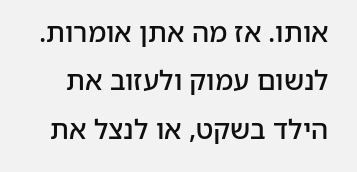אותו. אז מה אתן אומרות. לנשום עמוק ולעזוב את הילד בשקט, או לנצל את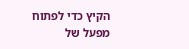הקיץ כדי לפתוח מפעל של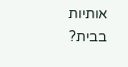אותיות בבית?